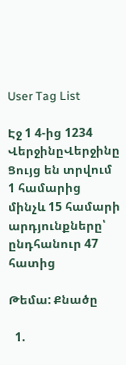User Tag List

Էջ 1 4-ից 1234 ՎերջինըՎերջինը
Ցույց են տրվում 1 համարից մինչև 15 համարի արդյունքները՝ ընդհանուր 47 հատից

Թեմա: Քնածը

  1.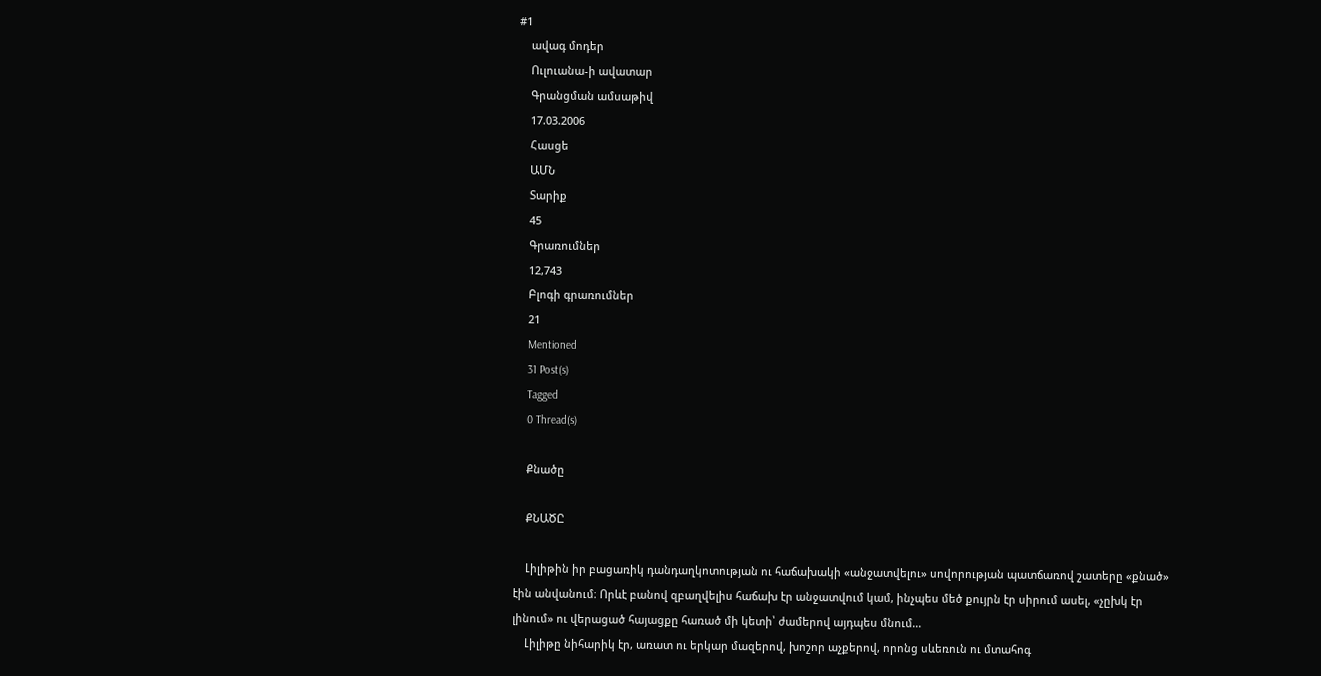#1
    ավագ մոդեր
    Ուլուանա-ի ավատար
    Գրանցման ամսաթիվ
    17.03.2006
    Հասցե
    ԱՄՆ
    Տարիք
    45
    Գրառումներ
    12,743
    Բլոգի գրառումներ
    21
    Mentioned
    31 Post(s)
    Tagged
    0 Thread(s)

    Քնածը

    ՔՆԱԾԸ

    Լիլիթին իր բացառիկ դանդաղկոտության ու հաճախակի «անջատվելու» սովորության պատճառով շատերը «քնած» էին անվանում։ Որևէ բանով զբաղվելիս հաճախ էր անջատվում կամ, ինչպես մեծ քույրն էր սիրում ասել, «չըխկ էր լինում» ու վերացած հայացքը հառած մի կետի՝ ժամերով այդպես մնում...
    Լիլիթը նիհարիկ էր, առատ ու երկար մազերով, խոշոր աչքերով, որոնց սևեռուն ու մտահոգ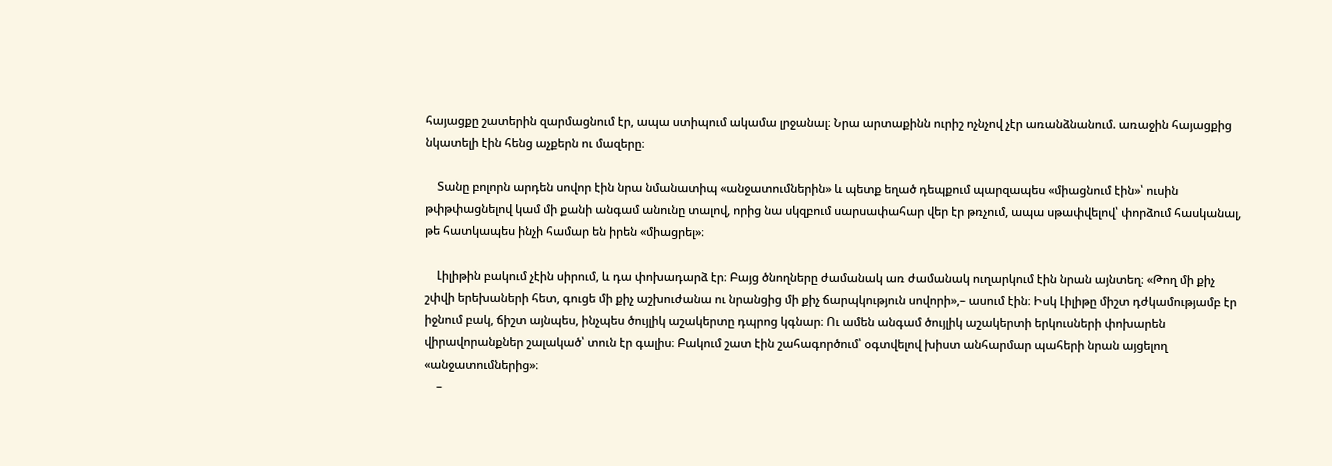հայացքը շատերին զարմացնում էր, ապա ստիպում ակամա լրջանալ։ Նրա արտաքինն ուրիշ ոչնչով չէր առանձնանում. առաջին հայացքից նկատելի էին հենց աչքերն ու մազերը։

    Տանը բոլորն արդեն սովոր էին նրա նմանատիպ «անջատումներին» և պետք եղած դեպքում պարզապես «միացնում էին»՝ ուսին թփթփացնելով կամ մի քանի անգամ անունը տալով, որից նա սկզբում սարսափահար վեր էր թռչում, ապա սթափվելով՝ փորձում հասկանալ, թե հատկապես ինչի համար են իրեն «միացրել»։

    Լիլիթին բակում չէին սիրում, և դա փոխադարձ էր։ Բայց ծնողները ժամանակ առ ժամանակ ուղարկում էին նրան այնտեղ։ «Թող մի քիչ շփվի երեխաների հետ, գուցե մի քիչ աշխուժանա ու նրանցից մի քիչ ճարպկություն սովորի»,– ասում էին։ Իսկ Լիլիթը միշտ դժկամությամբ էր իջնում բակ, ճիշտ այնպես, ինչպես ծույլիկ աշակերտը դպրոց կգնար։ Ու ամեն անգամ ծույլիկ աշակերտի երկուսների փոխարեն վիրավորանքներ շալակած՝ տուն էր գալիս։ Բակում շատ էին շահագործում՝ օգտվելով խիստ անհարմար պահերի նրան այցելող «անջատումներից»։
    –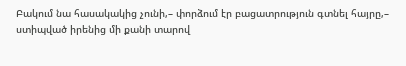Բակում նա հասակակից չունի,– փորձում էր բացատրություն գտնել հայրը,– ստիպված իրենից մի քանի տարով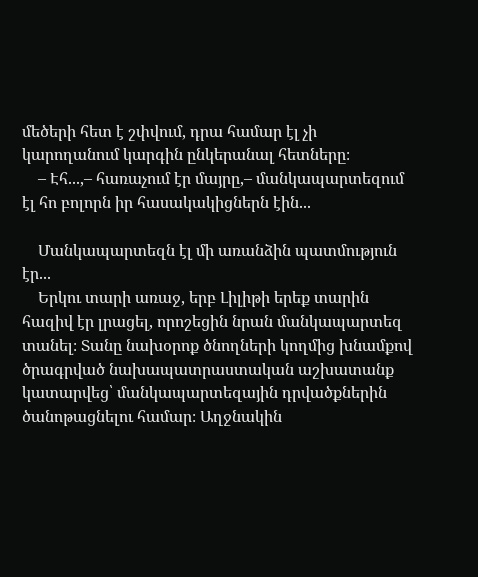մեծերի հետ է շփվում, դրա համար էլ չի կարողանում կարգին ընկերանալ հետները։
    – Էհ...,– հառաչում էր մայրը,– մանկապարտեզում էլ հո բոլորն իր հասակակիցներն էին...

    Մանկապարտեզն էլ մի առանձին պատմություն էր...
    Երկու տարի առաջ, երբ Լիլիթի երեք տարին հազիվ էր լրացել, որոշեցին նրան մանկապարտեզ տանել։ Տանը նախօրոք ծնողների կողմից խնամքով ծրագրված նախապատրաստական աշխատանք կատարվեց՝ մանկապարտեզային դրվածքներին ծանոթացնելու համար։ Աղջնակին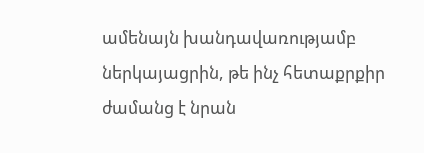ամենայն խանդավառությամբ ներկայացրին, թե ինչ հետաքրքիր ժամանց է նրան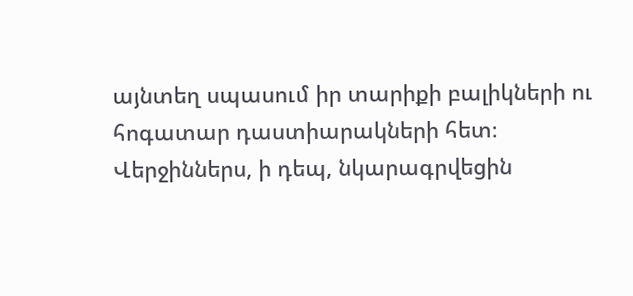այնտեղ սպասում իր տարիքի բալիկների ու հոգատար դաստիարակների հետ։ Վերջիններս, ի դեպ, նկարագրվեցին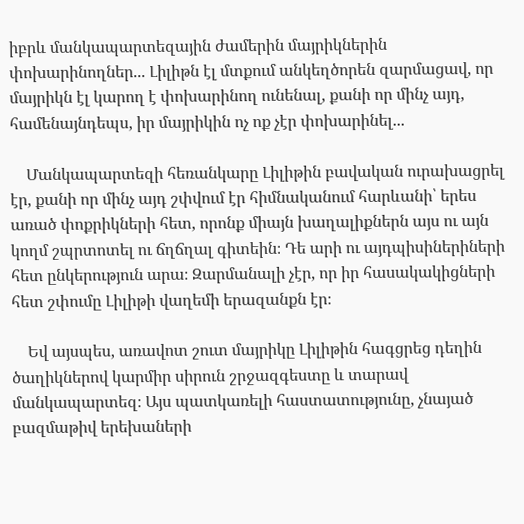իբրև մանկապարտեզային ժամերին մայրիկներին փոխարինողներ... Լիլիթն էլ մտքում անկեղծորեն զարմացավ, որ մայրիկն էլ կարող է փոխարինող ունենալ, քանի որ մինչ այդ, համենայնդեպս, իր մայրիկին ոչ ոք չէր փոխարինել...

    Մանկապարտեզի հեռանկարը Լիլիթին բավական ուրախացրել էր, քանի որ մինչ այդ շփվում էր հիմնականում հարևանի՝ երես առած փոքրիկների հետ, որոնք միայն խաղալիքներն այս ու այն կողմ շպրտոտել ու ճղճղալ գիտեին։ Դե արի ու այդպիսիներիների հետ ընկերություն արա։ Զարմանալի չէր, որ իր հասակակիցների հետ շփումը Լիլիթի վաղեմի երազանքն էր։

    Եվ այսպես, առավոտ շուտ մայրիկը Լիլիթին հագցրեց դեղին ծաղիկներով կարմիր սիրուն շրջազգեստը և տարավ մանկապարտեզ։ Այս պատկառելի հաստատությունը, չնայած բազմաթիվ երեխաների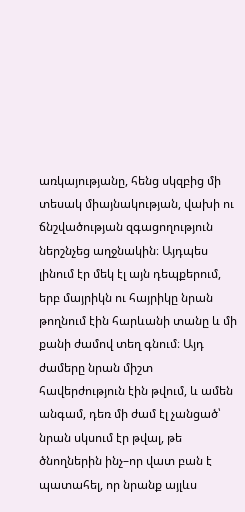առկայությանը, հենց սկզբից մի տեսակ միայնակության, վախի ու ճնշվածության զգացողություն ներշնչեց աղջնակին։ Այդպես լինում էր մեկ էլ այն դեպքերում, երբ մայրիկն ու հայրիկը նրան թողնում էին հարևանի տանը և մի քանի ժամով տեղ գնում։ Այդ ժամերը նրան միշտ հավերժություն էին թվում, և ամեն անգամ, դեռ մի ժամ էլ չանցած՝ նրան սկսում էր թվալ, թե ծնողներին ինչ–որ վատ բան է պատահել, որ նրանք այլևս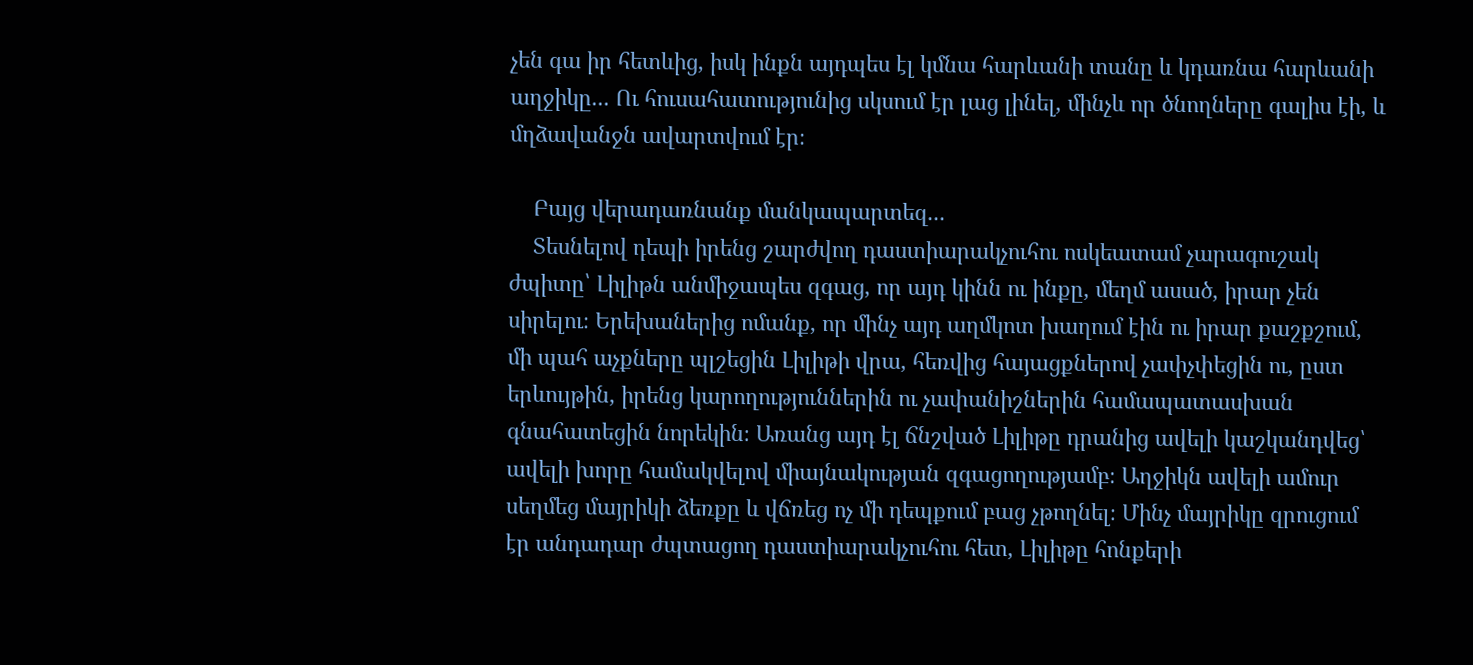չեն գա իր հետևից, իսկ ինքն այդպես էլ կմնա հարևանի տանը և կդառնա հարևանի աղջիկը... Ու հուսահատությունից սկսում էր լաց լինել, մինչև որ ծնողները գալիս էի, և մղձավանջն ավարտվում էր։

    Բայց վերադառնանք մանկապարտեզ...
    Տեսնելով դեպի իրենց շարժվող դաստիարակչուհու ոսկեատամ չարագուշակ ժպիտը՝ Լիլիթն անմիջապես զգաց, որ այդ կինն ու ինքը, մեղմ ասած, իրար չեն սիրելու։ Երեխաներից ոմանք, որ մինչ այդ աղմկոտ խաղում էին ու իրար քաշքշում, մի պահ աչքները պլշեցին Լիլիթի վրա, հեռվից հայացքներով չափչփեցին ու, ըստ երևույթին, իրենց կարողություններին ու չափանիշներին համապատասխան գնահատեցին նորեկին։ Առանց այդ էլ ճնշված Լիլիթը դրանից ավելի կաշկանդվեց՝ ավելի խորը համակվելով միայնակության զգացողությամբ։ Աղջիկն ավելի ամուր սեղմեց մայրիկի ձեռքը և վճռեց ոչ մի դեպքում բաց չթողնել։ Մինչ մայրիկը զրուցում էր անդադար ժպտացող դաստիարակչուհու հետ, Լիլիթը հոնքերի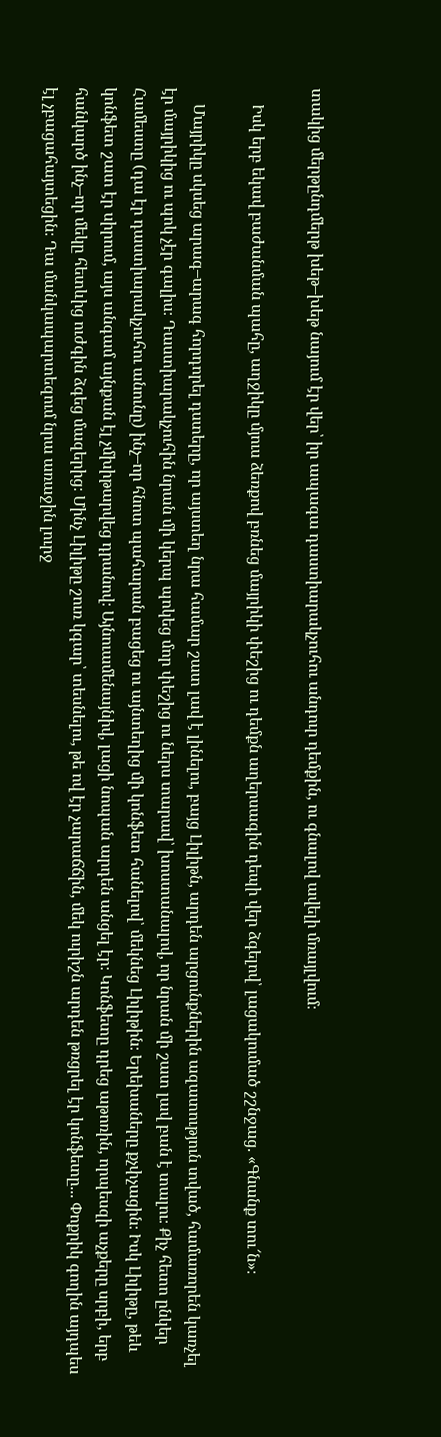տակից մերթընդմերթ խեթ–խեթ նայում էր վեր՝ իր ապագա դաստիարակչուհու անդուր դեմքին, ու գնալով ավելի մռայլվում։

    Իսկ երբ եկավ բաժանման պահը, աղջիկը մյուս ձեռքով բռնեց մայրիկի փեշից ու դեմքն աղերսագին դեպի վեր ձգելով՝ լացակումած շշնջաց. «Գնանք տու՜ն»։

    Մայրիկը սկսեց արագ–արագ հորդորել դստերը, որ այստեղ նրա համար շատ լավ է լինելու, բայց Լիլիթն, արդեն արցունքներին ազատություն տված, համառորեն կառչել էր մայրիկից ու պոկ չէր գալիս։ Դաստիարակչուհին նրան մի կերպ պոկեց մոր փեշից ու ներս տարավ՝ խոստանալով, որ նրան մի շատ լավ բան է տալու։ Քիչ հետո ընկեր Համեստը (դա էր դաստիարակչուհու անունը) ինչ–որ հնոտ պահարան բացեց ու այնտեղից մի կոնֆետ հանելով՝ մեկնեց Լիլիթին։ Երեխաները քչփչացին։ Իսկ Լիլիթը, թեև կոնֆետ շատ էր սիրում, այս անգամ այնքան էլ չմխիթարվեց դրանով։ Այնուամենայնիվ, լացի նոպան արդեն անցել էր։ Կոնֆետը դրեց աթոռին, որպեսզի աչքերը սրբի, երբ հանկարծ ինչ–որ մեկը հետևից ուժգին ձգեց մազերից։ Մինչ Լիլիթը շուռ կգար՝ տեսնելու, թե ով էր չարաճճին, մեկ ուրիշն արդեն թռցրել էր կոնֆետը... Փոքրիկ գողին այդպես էլ չբացահայտեցին։ Դա մանկապարտեզում նրա առաջին լուրջ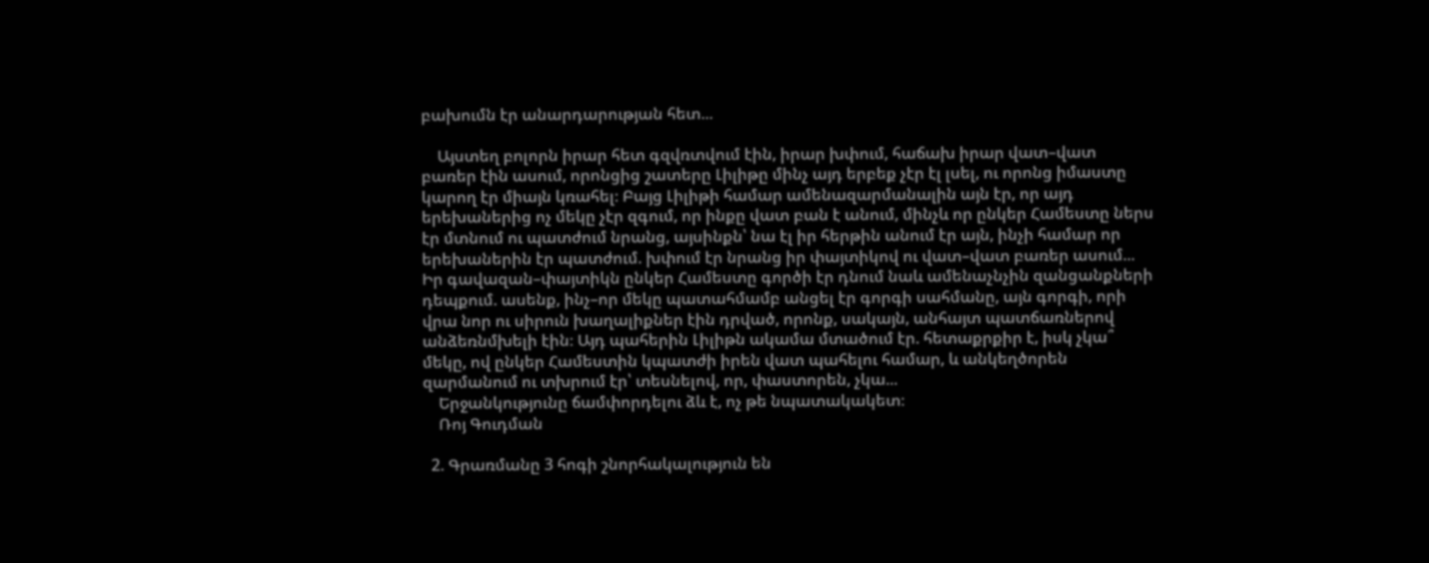բախումն էր անարդարության հետ...

    Այստեղ բոլորն իրար հետ գզվռտվում էին, իրար խփում, հաճախ իրար վատ–վատ բառեր էին ասում, որոնցից շատերը Լիլիթը մինչ այդ երբեք չէր էլ լսել, ու որոնց իմաստը կարող էր միայն կռահել։ Բայց Լիլիթի համար ամենազարմանալին այն էր, որ այդ երեխաներից ոչ մեկը չէր զգում, որ ինքը վատ բան է անում, մինչև որ ընկեր Համեստը ներս էր մտնում ու պատժում նրանց, այսինքն՝ նա էլ իր հերթին անում էր այն, ինչի համար որ երեխաներին էր պատժում. խփում էր նրանց իր փայտիկով ու վատ–վատ բառեր ասում... Իր գավազան–փայտիկն ընկեր Համեստը գործի էր դնում նաև ամենաչնչին զանցանքների դեպքում. ասենք, ինչ–որ մեկը պատահմամբ անցել էր գորգի սահմանը, այն գորգի, որի վրա նոր ու սիրուն խաղալիքներ էին դրված, որոնք, սակայն, անհայտ պատճառներով անձեռնմխելի էին։ Այդ պահերին Լիլիթն ակամա մտածում էր. հետաքրքիր է, իսկ չկա՞ մեկը, ով ընկեր Համեստին կպատժի իրեն վատ պահելու համար, և անկեղծորեն զարմանում ու տխրում էր՝ տեսնելով, որ, փաստորեն, չկա...
    Երջանկությունը ճամփորդելու ձև է, ոչ թե նպատակակետ։
    Ռոյ Գուդման

  2. Գրառմանը 3 հոգի շնորհակալություն են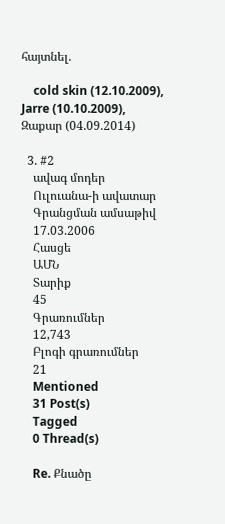հայտնել.

    cold skin (12.10.2009), Jarre (10.10.2009), Զաքար (04.09.2014)

  3. #2
    ավագ մոդեր
    Ուլուանա-ի ավատար
    Գրանցման ամսաթիվ
    17.03.2006
    Հասցե
    ԱՄՆ
    Տարիք
    45
    Գրառումներ
    12,743
    Բլոգի գրառումներ
    21
    Mentioned
    31 Post(s)
    Tagged
    0 Thread(s)

    Re. Քնածը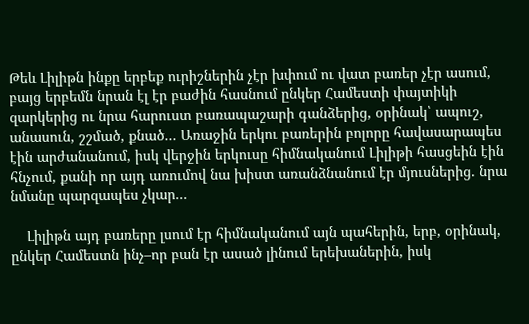Թեև Լիլիթն ինքը երբեք ուրիշներին չէր խփում ու վատ բառեր չէր ասում, բայց երբեմն նրան էլ էր բաժին հասնում ընկեր Համեստի փայտիկի զարկերից ու նրա հարուստ բառապաշարի գանձերից, օրինակ՝ ապուշ, անասուն, շշմած, քնած... Առաջին երկու բառերին բոլորը հավասարապես էին արժանանում, իսկ վերջին երկուսը հիմնականում Լիլիթի հասցեին էին հնչում, քանի որ այդ առումով նա խիստ առանձնանում էր մյուսներից. նրա նմանը պարզապես չկար...

    Լիլիթն այդ բառերը լսում էր հիմնականում այն պահերին, երբ, օրինակ, ընկեր Համեստն ինչ–որ բան էր ասած լինում երեխաներին, իսկ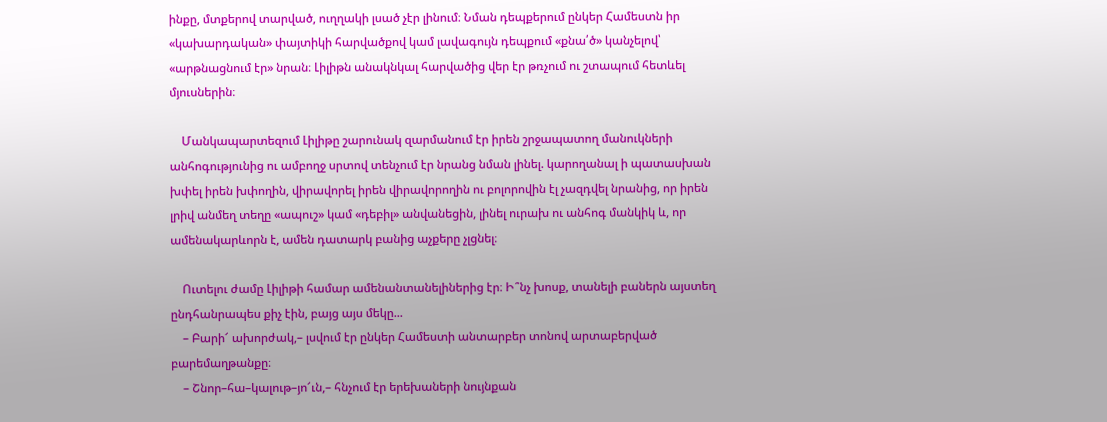ինքը, մտքերով տարված, ուղղակի լսած չէր լինում։ Նման դեպքերում ընկեր Համեստն իր «կախարդական» փայտիկի հարվածքով կամ լավագույն դեպքում «քնա՛ծ» կանչելով՝ «արթնացնում էր» նրան։ Լիլիթն անակնկալ հարվածից վեր էր թռչում ու շտապում հետևել մյուսներին։

    Մանկապարտեզում Լիլիթը շարունակ զարմանում էր իրեն շրջապատող մանուկների անհոգությունից ու ամբողջ սրտով տենչում էր նրանց նման լինել. կարողանալ ի պատասխան խփել իրեն խփողին, վիրավորել իրեն վիրավորողին ու բոլորովին էլ չազդվել նրանից, որ իրեն լրիվ անմեղ տեղը «ապուշ» կամ «դեբիլ» անվանեցին, լինել ուրախ ու անհոգ մանկիկ և, որ ամենակարևորն է, ամեն դատարկ բանից աչքերը չլցնել։

    Ուտելու ժամը Լիլիթի համար ամենանտանելիներից էր։ Ի՞նչ խոսք, տանելի բաներն այստեղ ընդհանրապես քիչ էին, բայց այս մեկը...
    – Բարի՜ ախորժակ,– լսվում էր ընկեր Համեստի անտարբեր տոնով արտաբերված բարեմաղթանքը։
    – Շնոր–հա–կալութ–յո՜ւն,– հնչում էր երեխաների նույնքան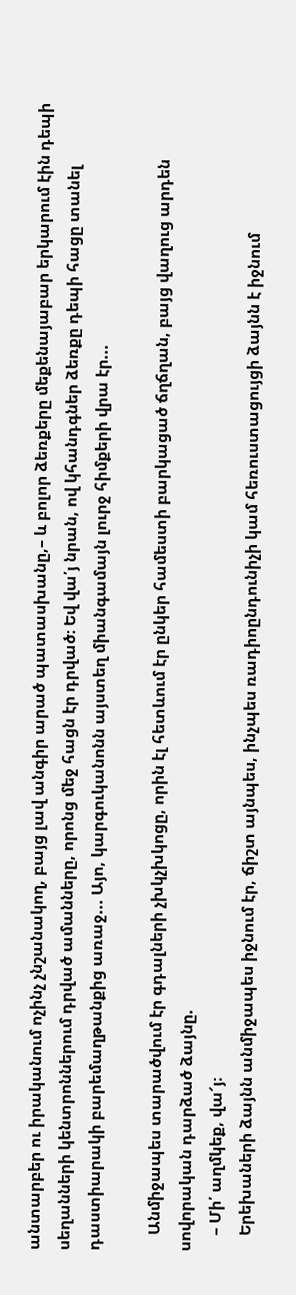անտարբեր ու իրականում ոչինչ չնշանակող, բայց լավ անգիր արած պատասխանը,– և բոլոր ձեռքերը մեքենայաբար երկարում էին դեպի սեղանների կենտրոններում դրված ամանները, որոնց մեջ հացն էր դրված։ Եվ վա՛յ նրան, ով կհանդգներ ձեռքը դեպի հացը տանել դաստիարակի բարեմաղթանքից առաջ... Այո, կարգուկանոնն այստեղ միանգամայն լուրջ հիմքերի վրա էր...

    Անմիջապես տարածվում էր գդալների չխկչխկոցը, որին էլ հետևում էր ընկեր համեստի բարկացած ճղճղան, բայց վաղուց արդեն սովորական դարձած ձայնը.
    – Մի՛ աղմկեք, վա՜յ։
    Երեխաների ձայնն անմիջապես իջնում էր, ճիշտ այնպես, ինչպես ռադիոընդունիչի կամ հեռուստացույցի ձայնն է իջնում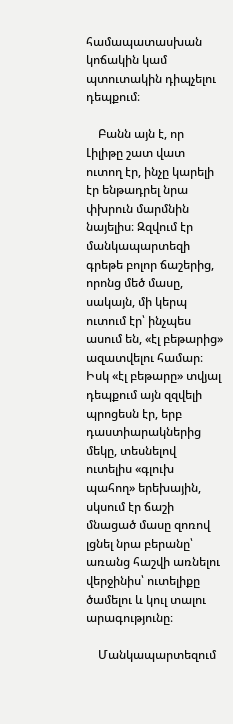համապատասխան կոճակին կամ պտուտակին դիպչելու դեպքում։

    Բանն այն է, որ Լիլիթը շատ վատ ուտող էր, ինչը կարելի էր ենթադրել նրա փխրուն մարմնին նայելիս։ Զզվում էր մանկապարտեզի գրեթե բոլոր ճաշերից, որոնց մեծ մասը, սակայն, մի կերպ ուտում էր՝ ինչպես ասում են, «էլ բեթարից» ազատվելու համար։ Իսկ «էլ բեթարը» տվյալ դեպքում այն զզվելի պրոցեսն էր, երբ դաստիարակներից մեկը, տեսնելով ուտելիս «գլուխ պահող» երեխային, սկսում էր ճաշի մնացած մասը զոռով լցնել նրա բերանը՝ առանց հաշվի առնելու վերջինիս՝ ուտելիքը ծամելու և կուլ տալու արագությունը։

    Մանկապարտեզում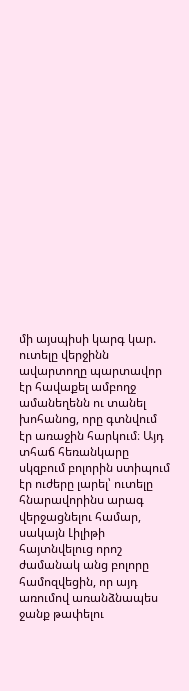մի այսպիսի կարգ կար. ուտելը վերջինն ավարտողը պարտավոր էր հավաքել ամբողջ ամանեղենն ու տանել խոհանոց, որը գտնվում էր առաջին հարկում։ Այդ տհաճ հեռանկարը սկզբում բոլորին ստիպում էր ուժերը լարել՝ ուտելը հնարավորինս արագ վերջացնելու համար, սակայն Լիլիթի հայտնվելուց որոշ ժամանակ անց բոլորը համոզվեցին, որ այդ առումով առանձնապես ջանք թափելու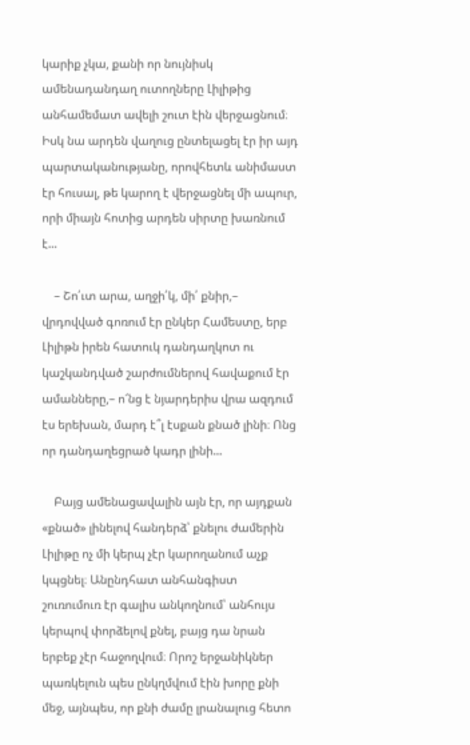կարիք չկա, քանի որ նույնիսկ ամենադանդաղ ուտողները Լիլիթից անհամեմատ ավելի շուտ էին վերջացնում։ Իսկ նա արդեն վաղուց ընտելացել էր իր այդ պարտականությանը, որովհետև անիմաստ էր հուսալ, թե կարող է վերջացնել մի ապուր, որի միայն հոտից արդեն սիրտը խառնում է...

    – Շո՛ւտ արա, աղջի՛կ, մի՛ քնիր,– վրդովված գոռում էր ընկեր Համեստը, երբ Լիլիթն իրեն հատուկ դանդաղկոտ ու կաշկանդված շարժումներով հավաքում էր ամանները,– ո՜նց է նյարդերիս վրա ազդում էս երեխան, մարդ է՞լ էսքան քնած լինի։ Ոնց որ դանդաղեցրած կադր լինի...

    Բայց ամենացավալին այն էր, որ այդքան «քնած» լինելով հանդերձ՝ քնելու ժամերին Լիլիթը ոչ մի կերպ չէր կարողանում աչք կպցնել։ Անընդհատ անհանգիստ շուռումուռ էր գալիս անկողնում՝ անհույս կերպով փորձելով քնել, բայց դա նրան երբեք չէր հաջողվում։ Որոշ երջանիկներ պառկելուն պես ընկղմվում էին խորը քնի մեջ, այնպես, որ քնի ժամը լրանալուց հետո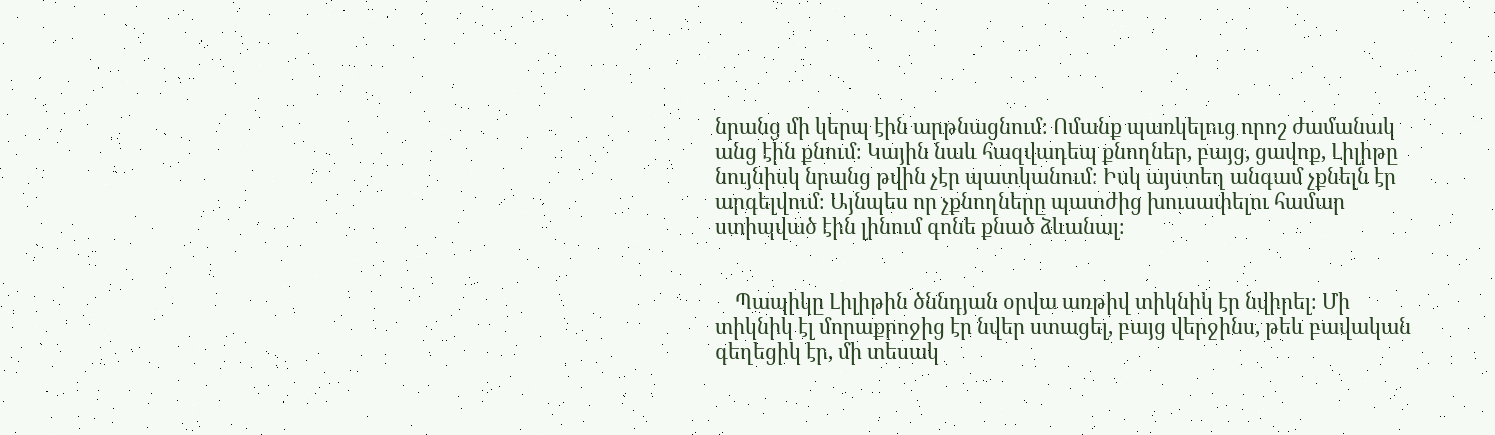նրանց մի կերպ էին արթնացնում։ Ոմանք պառկելուց որոշ ժամանակ անց էին քնում։ Կային նաև հազվադեպ քնողներ, բայց, ցավոք, Լիլիթը նույնիսկ նրանց թվին չէր պատկանում։ Իսկ այստեղ անգամ չքնելն էր արգելվում։ Այնպես որ չքնողները պատժից խուսափելու համար ստիպված էին լինում գոնե քնած ձևանալ։


    Պապիկը Լիլիթին ծննդյան օրվա առթիվ տիկնիկ էր նվիրել։ Մի տիկնիկ էլ մորաքրոջից էր նվեր ստացել, բայց վերջինս, թեև բավական գեղեցիկ էր, մի տեսակ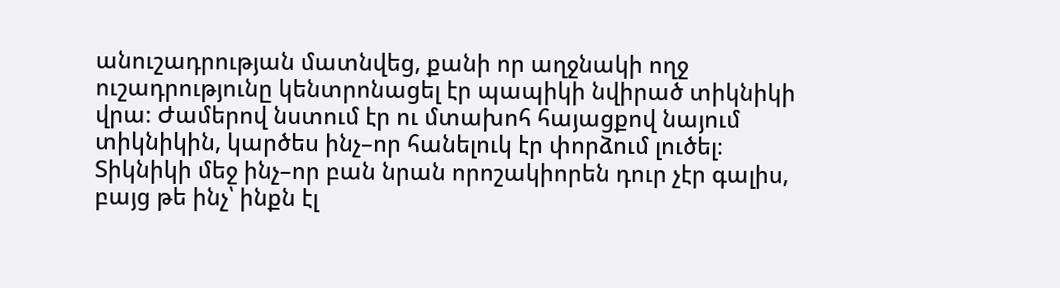անուշադրության մատնվեց, քանի որ աղջնակի ողջ ուշադրությունը կենտրոնացել էր պապիկի նվիրած տիկնիկի վրա։ Ժամերով նստում էր ու մտախոհ հայացքով նայում տիկնիկին, կարծես ինչ–որ հանելուկ էր փորձում լուծել։ Տիկնիկի մեջ ինչ–որ բան նրան որոշակիորեն դուր չէր գալիս, բայց թե ինչ՝ ինքն էլ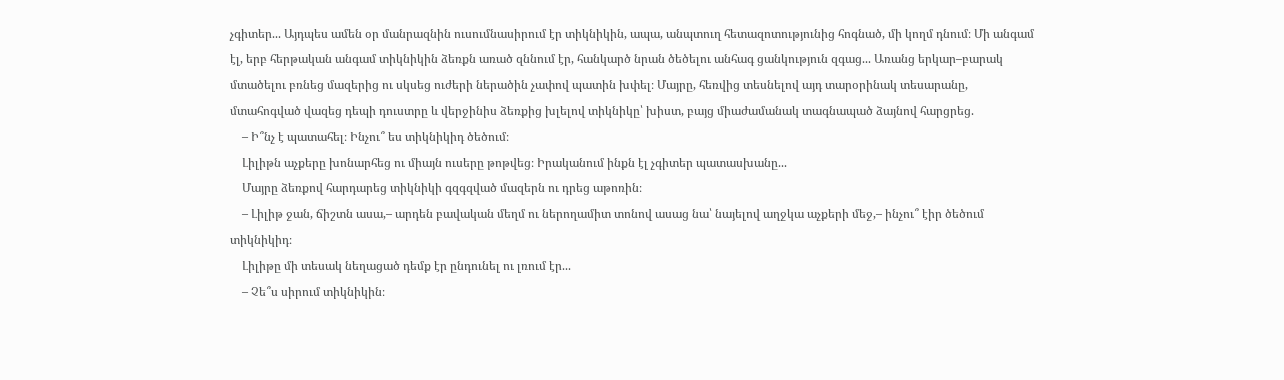չգիտեր... Այդպես ամեն օր մանրազնին ուսումնասիրում էր տիկնիկին, ապա, անպտուղ հետազոտությունից հոգնած, մի կողմ դնում։ Մի անգամ էլ, երբ հերթական անգամ տիկնիկին ձեռքն առած զննում էր, հանկարծ նրան ծեծելու անհագ ցանկություն զգաց... Առանց երկար–բարակ մտածելու բռնեց մազերից ու սկսեց ուժերի ներածին չափով պատին խփել։ Մայրը, հեռվից տեսնելով այդ տարօրինակ տեսարանը, մտահոգված վազեց դեպի դուստրը և վերջինիս ձեռքից խլելով տիկնիկը՝ խիստ, բայց միաժամանակ տագնապած ձայնով հարցրեց.
    – Ի՞նչ է պատահել։ Ինչու՞ ես տիկնիկիդ ծեծում։
    Լիլիթն աչքերը խոնարհեց ու միայն ուսերը թոթվեց։ Իրականում ինքն էլ չգիտեր պատասխանը...
    Մայրը ձեռքով հարդարեց տիկնիկի գզգզված մազերն ու դրեց աթոռին։
    – Լիլիթ ջան, ճիշտն ասա,– արդեն բավական մեղմ ու ներողամիտ տոնով ասաց նա՝ նայելով աղջկա աչքերի մեջ,– ինչու՞ էիր ծեծում տիկնիկիդ։
    Լիլիթը մի տեսակ նեղացած դեմք էր ընդունել ու լռում էր...
    – Չե՞ս սիրում տիկնիկին։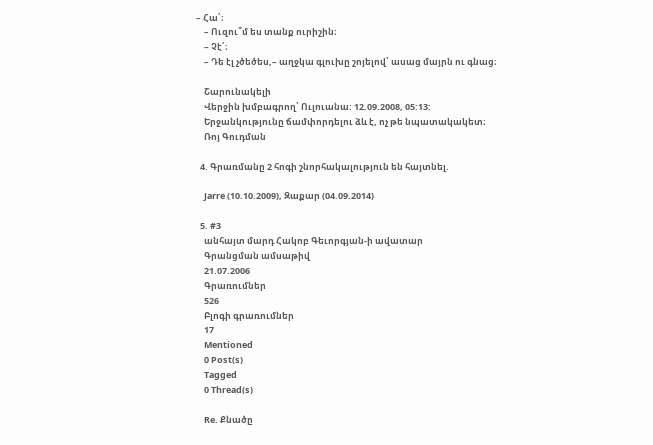– Հա՛։
    – Ուզու՞մ ես տանք ուրիշին։
    – Չէ՛։
    – Դե էլ չծեծես,– աղջկա գլուխը շոյելով՝ ասաց մայրն ու գնաց։

    Շարունակելի
    Վերջին խմբագրող՝ Ուլուանա: 12.09.2008, 05:13:
    Երջանկությունը ճամփորդելու ձև է, ոչ թե նպատակակետ։
    Ռոյ Գուդման

  4. Գրառմանը 2 հոգի շնորհակալություն են հայտնել.

    Jarre (10.10.2009), Զաքար (04.09.2014)

  5. #3
    անհայտ մարդ Հակոբ Գեւորգյան-ի ավատար
    Գրանցման ամսաթիվ
    21.07.2006
    Գրառումներ
    526
    Բլոգի գրառումներ
    17
    Mentioned
    0 Post(s)
    Tagged
    0 Thread(s)

    Re. Քնածը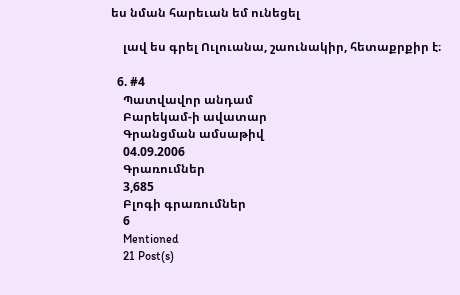ես նման հարեւան եմ ունեցել

    լավ ես գրել Ուլուանա, շաունակիր, հետաքրքիր է։

  6. #4
    Պատվավոր անդամ
    Բարեկամ-ի ավատար
    Գրանցման ամսաթիվ
    04.09.2006
    Գրառումներ
    3,685
    Բլոգի գրառումներ
    6
    Mentioned
    21 Post(s)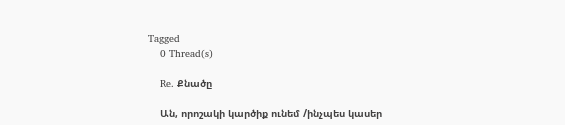Tagged
    0 Thread(s)

    Re. Քնածը

    Ան, որոշակի կարծիք ունեմ /ինչպես կասեր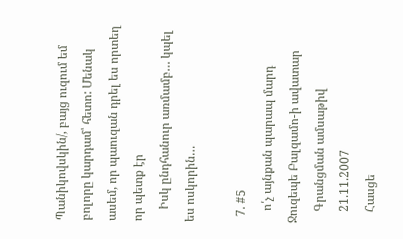Պանիկովսկին/, բայց ուզում եմ բոլորը կարդամ՝ հետո: Մենակ ասեմ, որ պաուզան դրել ես որտեղ որ պետք էր
    Իսկ ընդհանուր առմամբ… կպել ես ոսկորին…

  7. #5
    ո՛չ այնքան պարապ մարդ Ջուզեպե Բալզամո-ի ավատար
    Գրանցման ամսաթիվ
    21.11.2007
    Հասցե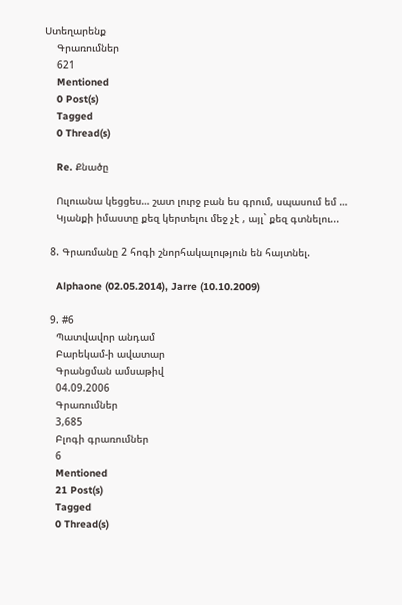Ստեղարենք
    Գրառումներ
    621
    Mentioned
    0 Post(s)
    Tagged
    0 Thread(s)

    Re. Քնածը

    Ուլուանա կեցցես… շատ լուրջ բան ես գրում, սպասում եմ …
    Կյանքի իմաստը քեզ կերտելու մեջ չէ , այլ` քեզ գտնելու...

  8. Գրառմանը 2 հոգի շնորհակալություն են հայտնել.

    Alphaone (02.05.2014), Jarre (10.10.2009)

  9. #6
    Պատվավոր անդամ
    Բարեկամ-ի ավատար
    Գրանցման ամսաթիվ
    04.09.2006
    Գրառումներ
    3,685
    Բլոգի գրառումներ
    6
    Mentioned
    21 Post(s)
    Tagged
    0 Thread(s)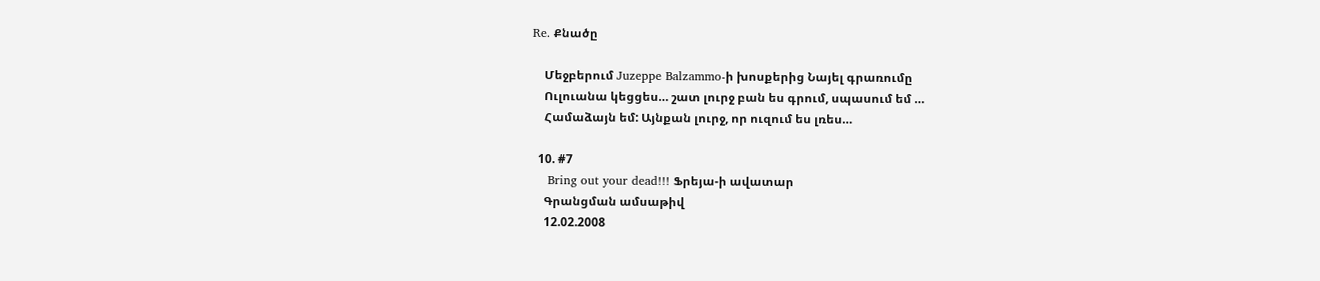Re. Քնածը

    Մեջբերում Juzeppe Balzammo-ի խոսքերից Նայել գրառումը
    Ուլուանա կեցցես… շատ լուրջ բան ես գրում, սպասում եմ …
    Համաձայն եմ: Այնքան լուրջ, որ ուզում ես լռես…

  10. #7
    Bring out your dead!!! Ֆրեյա-ի ավատար
    Գրանցման ամսաթիվ
    12.02.2008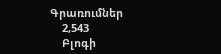Գրառումներ
    2,543
    Բլոգի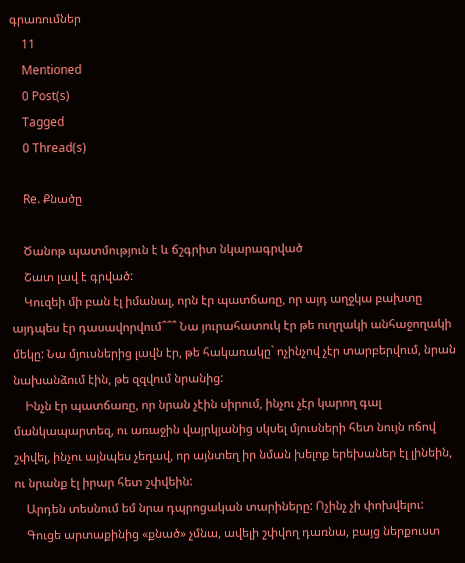գրառումներ
    11
    Mentioned
    0 Post(s)
    Tagged
    0 Thread(s)

    Re. Քնածը

    Ծանոթ պատմություն է և ճշգրիտ նկարագրված
    Շատ լավ է գրված:
    Կուզեի մի բան էլ իմանալ, որն էր պատճառը, որ այդ աղջկա բախտը այդպես էր դասավորվում՞՞՞ Նա յուրահատուկ էր թե ուղղակի անհաջողակի մեկը: Նա մյուսներից լավն էր, թե հակառակը` ոչինչով չէր տարբերվում, նրան նախանձում էին, թե զզվում նրանից:
    Ինչն էր պատճառը, որ նրան չէին սիրում, ինչու չէր կարող գալ մանկապարտեզ, ու առաջին վայրկյանից սկսել մյուսների հետ նույն ոճով շփվել, ինչու այնպես չեղավ, որ այնտեղ իր նման խելոք երեխաներ էլ լինեին, ու նրանք էլ իրար հետ շփվեին:
    Արդեն տեսնում եմ նրա դպրոցական տարիները: Ոչինչ չի փոխվելու:
    Գուցե արտաքինից «քնած» չմնա, ավելի շփվող դառնա, բայց ներքուստ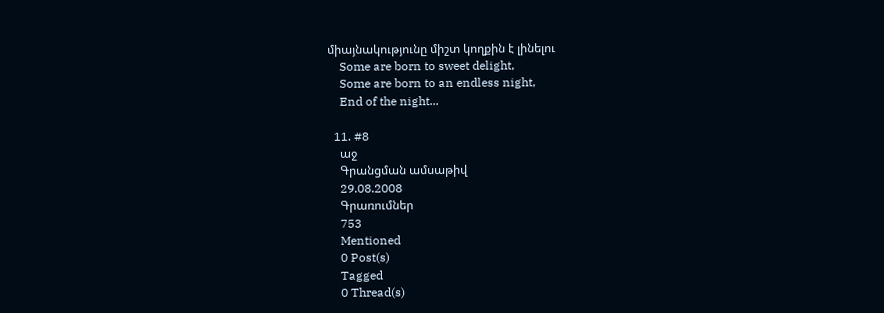միայնակությունը միշտ կողքին է լինելու
    Some are born to sweet delight,
    Some are born to an endless night,
    End of the night...

  11. #8
    աջ
    Գրանցման ամսաթիվ
    29.08.2008
    Գրառումներ
    753
    Mentioned
    0 Post(s)
    Tagged
    0 Thread(s)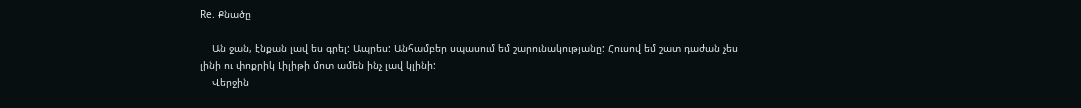Re. Քնածը

    Ան ջան, էնքան լավ ես գրել: Ապրես: Անհամբեր սպասում եմ շարունակությանը: Հուսով եմ շատ դաժան չես լինի ու փոքրիկ Լիլիթի մոտ ամեն ինչ լավ կլինի:
    Վերջին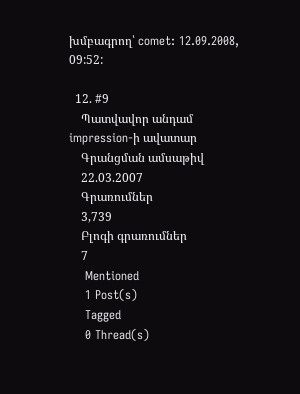խմբագրող՝ comet: 12.09.2008, 09:52:

  12. #9
    Պատվավոր անդամ impression-ի ավատար
    Գրանցման ամսաթիվ
    22.03.2007
    Գրառումներ
    3,739
    Բլոգի գրառումներ
    7
    Mentioned
    1 Post(s)
    Tagged
    0 Thread(s)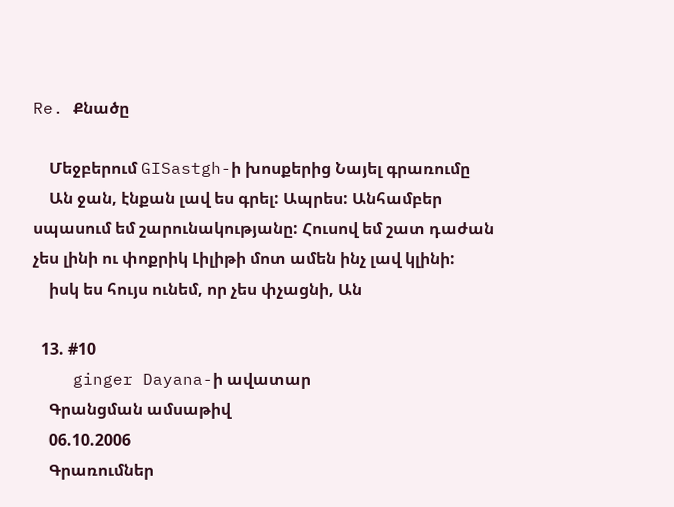Re. Քնածը

    Մեջբերում GISastgh-ի խոսքերից Նայել գրառումը
    Ան ջան, էնքան լավ ես գրել: Ապրես: Անհամբեր սպասում եմ շարունակությանը: Հուսով եմ շատ դաժան չես լինի ու փոքրիկ Լիլիթի մոտ ամեն ինչ լավ կլինի:
    իսկ ես հույս ունեմ, որ չես փչացնի, Ան

  13. #10
    ginger Dayana-ի ավատար
    Գրանցման ամսաթիվ
    06.10.2006
    Գրառումներ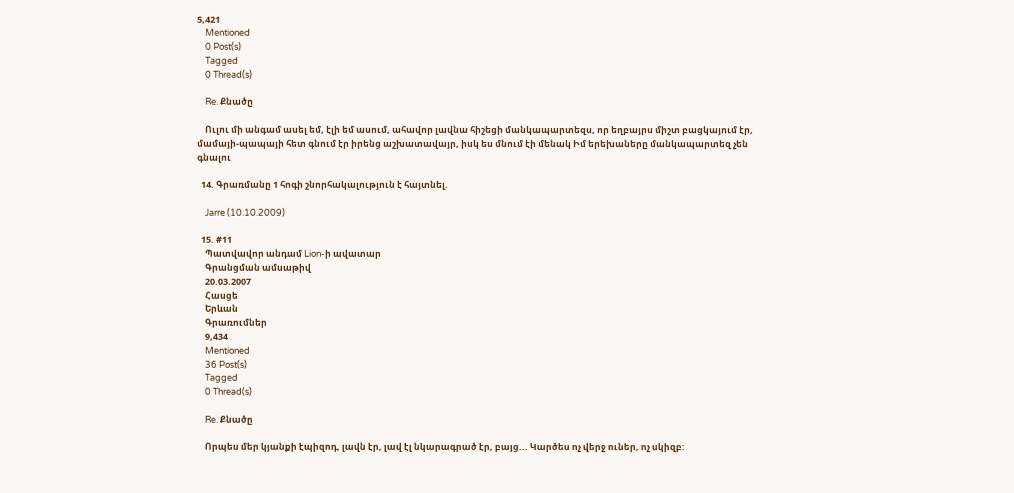5,421
    Mentioned
    0 Post(s)
    Tagged
    0 Thread(s)

    Re. Քնածը

    Ուլու մի անգամ ասել եմ, էլի եմ ասում, ահավոր լավնա հիշեցի մանկապարտեզս, որ եղբայրս միշտ բացկայում էր, մամայի-պապայի հետ գնում էր իրենց աշխատավայր, իսկ ես մնում էի մենակ Իմ երեխաները մանկապարտեզ չեն գնալու

  14. Գրառմանը 1 հոգի շնորհակալություն է հայտնել.

    Jarre (10.10.2009)

  15. #11
    Պատվավոր անդամ Lion-ի ավատար
    Գրանցման ամսաթիվ
    20.03.2007
    Հասցե
    Երևան
    Գրառումներ
    9,434
    Mentioned
    36 Post(s)
    Tagged
    0 Thread(s)

    Re. Քնածը

    Որպես մեր կյանքի էպիզոդ, լավն էր, լավ էլ նկարագրած էր, բայց... Կարծես ոչ վերջ ուներ, ոչ սկիզբ: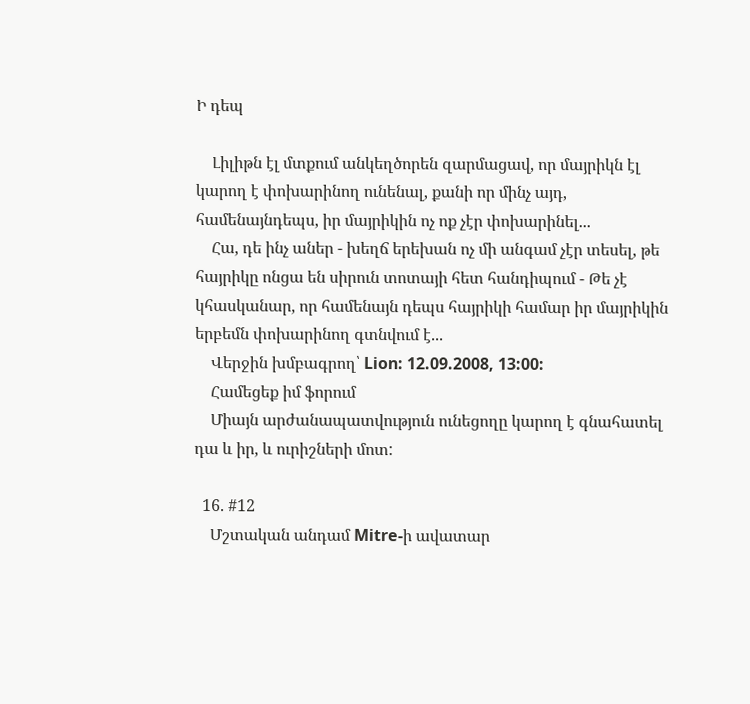Ի դեպ

    Լիլիթն էլ մտքում անկեղծորեն զարմացավ, որ մայրիկն էլ կարող է փոխարինող ունենալ, քանի որ մինչ այդ, համենայնդեպս, իր մայրիկին ոչ ոք չէր փոխարինել...
    Հա, դե ինչ աներ - խեղճ երեխան ոչ մի անգամ չէր տեսել, թե հայրիկը ոնցա են սիրուն տոտայի հետ հանդիպում - Թե չէ կհասկանար, որ համենայն դեպս հայրիկի համար իր մայրիկին երբեմն փոխարինող գտնվում է...
    Վերջին խմբագրող՝ Lion: 12.09.2008, 13:00:
    Համեցեք իմ ֆորում
    Միայն արժանապատվություն ունեցողը կարող է գնահատել դա և իր, և ուրիշների մոտ:

  16. #12
    Մշտական անդամ Mitre-ի ավատար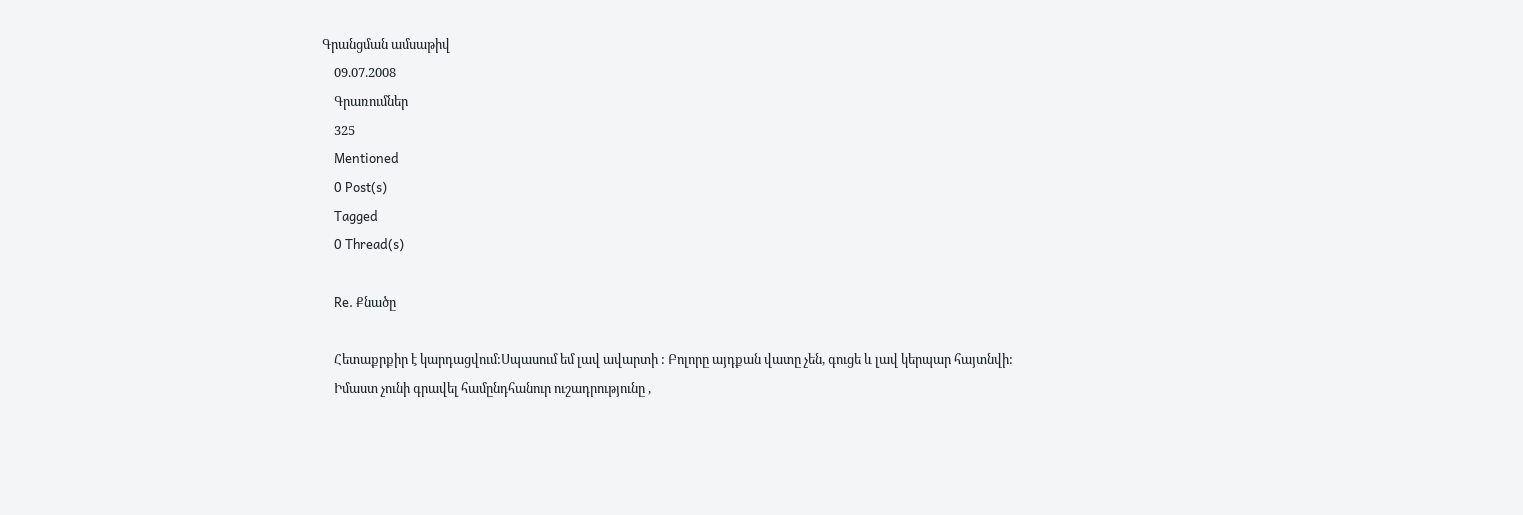Գրանցման ամսաթիվ
    09.07.2008
    Գրառումներ
    325
    Mentioned
    0 Post(s)
    Tagged
    0 Thread(s)

    Re. Քնածը

    Հետաքրքիր է կարդացվում:Սպասում եմ լավ ավարտի : Բոլորը այդքան վատը չեն, գուցե և լավ կերպար հայտնվի:
    Իմաստ չունի գրավել համընդհանուր ուշադրությունը ,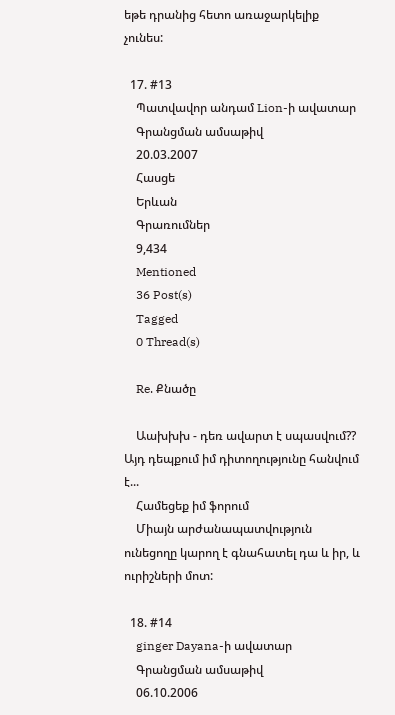եթե դրանից հետո առաջարկելիք չունես:

  17. #13
    Պատվավոր անդամ Lion-ի ավատար
    Գրանցման ամսաթիվ
    20.03.2007
    Հասցե
    Երևան
    Գրառումներ
    9,434
    Mentioned
    36 Post(s)
    Tagged
    0 Thread(s)

    Re. Քնածը

    Աախխխ - դեռ ավարտ է սպասվում?? Այդ դեպքում իմ դիտողությունը հանվում է...
    Համեցեք իմ ֆորում
    Միայն արժանապատվություն ունեցողը կարող է գնահատել դա և իր, և ուրիշների մոտ:

  18. #14
    ginger Dayana-ի ավատար
    Գրանցման ամսաթիվ
    06.10.2006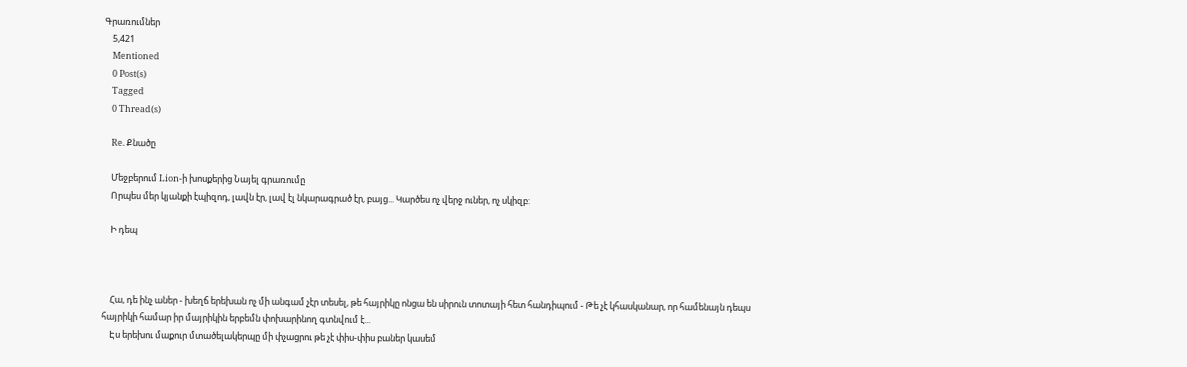Գրառումներ
    5,421
    Mentioned
    0 Post(s)
    Tagged
    0 Thread(s)

    Re. Քնածը

    Մեջբերում Lion-ի խոսքերից Նայել գրառումը
    Որպես մեր կյանքի էպիզոդ, լավն էր, լավ էլ նկարագրած էր, բայց... Կարծես ոչ վերջ ուներ, ոչ սկիզբ:

    Ի դեպ



    Հա, դե ինչ աներ - խեղճ երեխան ոչ մի անգամ չէր տեսել, թե հայրիկը ոնցա են սիրուն տոտայի հետ հանդիպում - Թե չէ կհասկանար, որ համենայն դեպս հայրիկի համար իր մայրիկին երբեմն փոխարինող գտնվում է...
    Էս երեխու մաքուր մտածելակերպը մի փչացրու թե չէ փիս-փիս բաներ կասեմ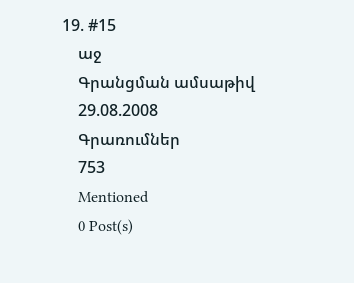19. #15
    աջ
    Գրանցման ամսաթիվ
    29.08.2008
    Գրառումներ
    753
    Mentioned
    0 Post(s)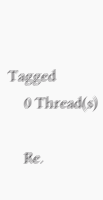Tagged
    0 Thread(s)

    Re.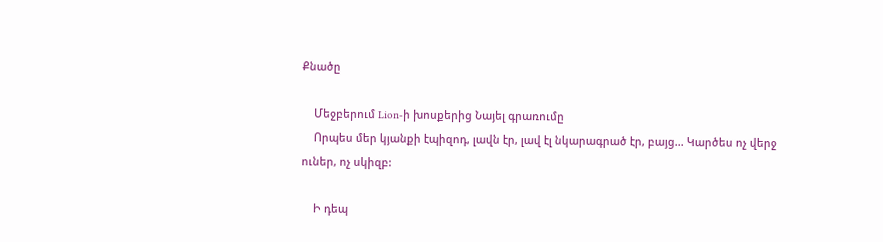Քնածը

    Մեջբերում Lion-ի խոսքերից Նայել գրառումը
    Որպես մեր կյանքի էպիզոդ, լավն էր, լավ էլ նկարագրած էր, բայց... Կարծես ոչ վերջ ուներ, ոչ սկիզբ:

    Ի դեպ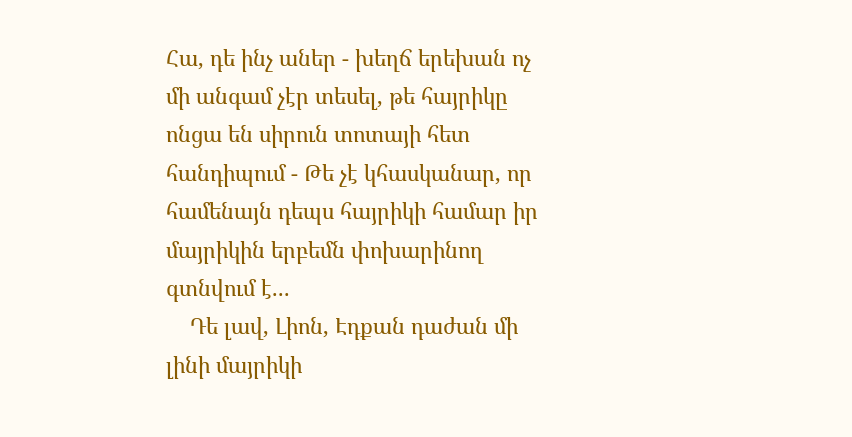Հա, դե ինչ աներ - խեղճ երեխան ոչ մի անգամ չէր տեսել, թե հայրիկը ոնցա են սիրուն տոտայի հետ հանդիպում - Թե չէ կհասկանար, որ համենայն դեպս հայրիկի համար իր մայրիկին երբեմն փոխարինող գտնվում է...
    Դե լավ, Լիոն, Էդքան դաժան մի լինի մայրիկի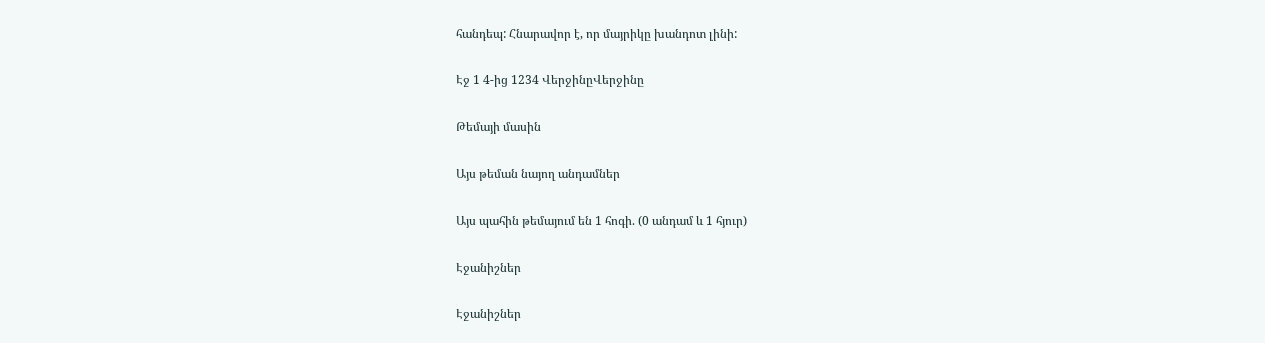հանդեպ: Հնարավոր է, որ մայրիկը խանդոտ լինի:

Էջ 1 4-ից 1234 ՎերջինըՎերջինը

Թեմայի մասին

Այս թեման նայող անդամներ

Այս պահին թեմայում են 1 հոգի. (0 անդամ և 1 հյուր)

Էջանիշներ

Էջանիշներ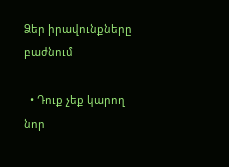Ձեր իրավունքները բաժնում

  • Դուք չեք կարող նոր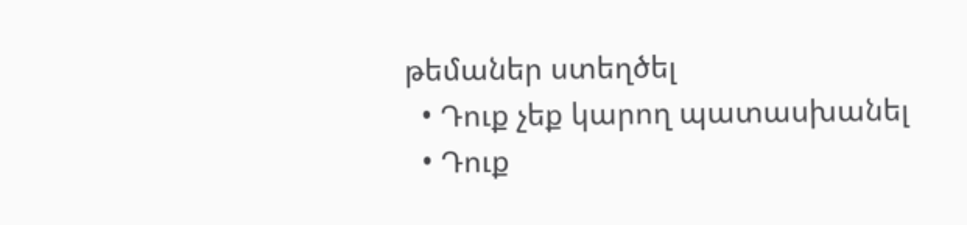թեմաներ ստեղծել
  • Դուք չեք կարող պատասխանել
  • Դուք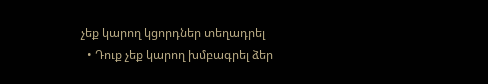չեք կարող կցորդներ տեղադրել
  • Դուք չեք կարող խմբագրել ձեր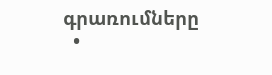գրառումները
  •